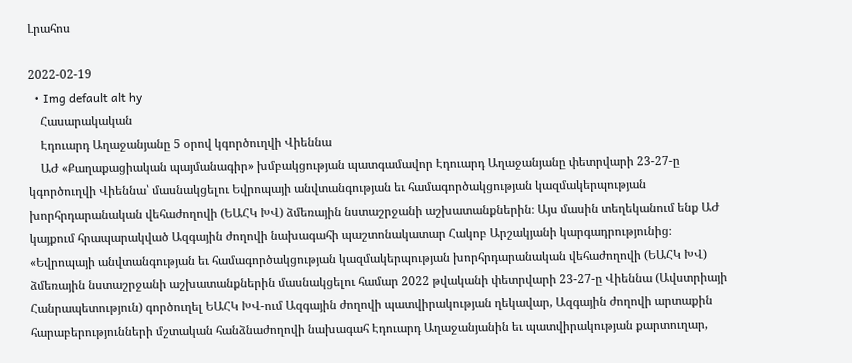Լրահոս

2022-02-19
  • Img default alt hy
    Հասարակական
    Էդուարդ Աղաջանյանը 5 օրով կգործուղվի Վիեննա
    ԱԺ «Քաղաքացիական պայմանագիր» խմբակցության պատգամավոր Էդուարդ Աղաջանյանը փետրվարի 23-27-ը կգործուղվի Վիեննա՝ մասնակցելու Եվրոպայի անվտանգության եւ համագործակցության կազմակերպության խորհրդարանական վեհաժողովի (ԵԱՀԿ ԽՎ) ձմեռային նստաշրջանի աշխատանքներին։ Այս մասին տեղեկանում ենք ԱԺ կայքում հրապարակված Ազգային ժողովի նախագահի պաշտոնակատար Հակոբ Արշակյանի կարգադրությունից։ «Եվրոպայի անվտանգության եւ համագործակցության կազմակերպության խորհրդարանական վեհաժողովի (ԵԱՀԿ ԽՎ) ձմեռային նստաշրջանի աշխատանքներին մասնակցելու համար 2022 թվականի փետրվարի 23-27-ը Վիեննա (Ավստրիայի Հանրապետություն) գործուղել ԵԱՀԿ ԽՎ-ում Ազգային ժողովի պատվիրակության ղեկավար, Ազգային ժողովի արտաքին հարաբերությունների մշտական հանձնաժողովի նախագահ Էդուարդ Աղաջանյանին եւ պատվիրակության քարտուղար,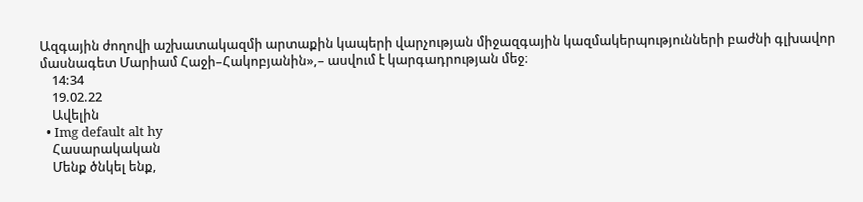Ազգային ժողովի աշխատակազմի արտաքին կապերի վարչության միջազգային կազմակերպությունների բաժնի գլխավոր մասնագետ Մարիամ Հաջի–Հակոբյանին»,– ասվում է կարգադրության մեջ։
    14:34
    19.02.22
    Ավելին
  • Img default alt hy
    Հասարակական
    Մենք ծնկել ենք,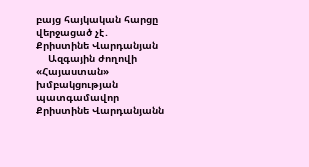բայց հայկական հարցը վերջացած չէ․ Քրիստինե Վարդանյան
    Ազգային ժողովի «Հայաստան» խմբակցության պատգամավոր Քրիստինե Վարդանյանն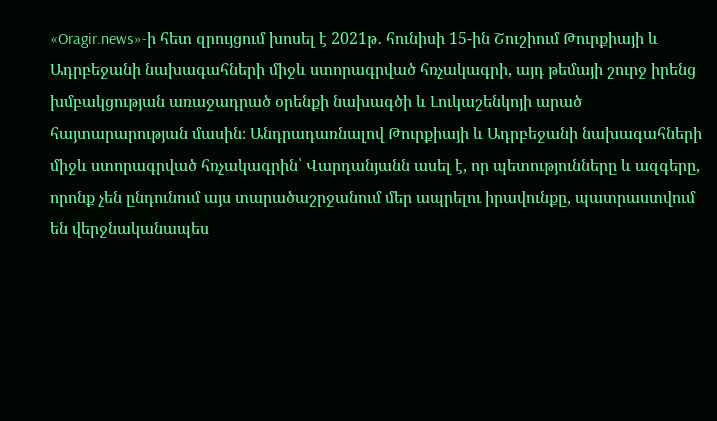«Oragir.news»-ի հետ զրույցում խոսել է 2021թ․ հունիսի 15-ին Շուշիում Թուրքիայի և Ադրբեջանի նախագահների միջև ստորագրված հռչակագրի, այդ թեմայի շուրջ իրենց խմբակցության առաջադրած օրենքի նախագծի և Լուկաշենկոյի արած հայտարարության մասին։ Անդրադառնալով Թուրքիայի և Ադրբեջանի նախագահների միջև ստորագրված հռչակագրին՝ Վարդանյանն ասել է, որ պետությունները և ազգերը, որոնք չեն ընդունում այս տարածաշրջանում մեր ապրելու իրավունքը, պատրաստվում են վերջնականապես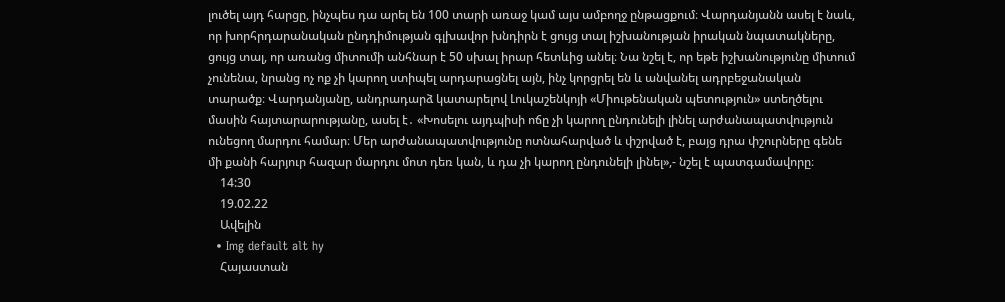լուծել այդ հարցը, ինչպես դա արել են 100 տարի առաջ կամ այս ամբողջ ընթացքում։ Վարդանյանն ասել է նաև, որ խորհրդարանական ընդդիմության գլխավոր խնդիրն է ցույց տալ իշխանության իրական նպատակները, ցույց տալ, որ առանց միտումի անհնար է 50 սխալ իրար հետևից անել։ Նա նշել է, որ եթե իշխանությունը միտում չունենա, նրանց ոչ ոք չի կարող ստիպել արդարացնել այն, ինչ կորցրել են և անվանել ադրբեջանական տարածք։ Վարդանյանը, անդրադարձ կատարելով Լուկաշենկոյի «Միութենական պետություն» ստեղծելու մասին հայտարարությանը, ասել է․ «Խոսելու այդպիսի ոճը չի կարող ընդունելի լինել արժանապատվություն ունեցող մարդու համար։ Մեր արժանապատվությունը ոտնահարված և փշրված է, բայց դրա փշուրները գենե մի քանի հարյուր հազար մարդու մոտ դեռ կան, և դա չի կարող ընդունելի լինել»,- նշել է պատգամավորը։
    14:30
    19.02.22
    Ավելին
  • Img default alt hy
    Հայաստան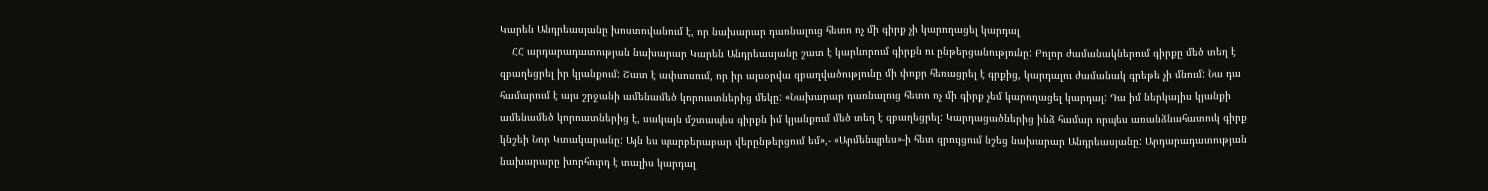Կարեն Անդրեասյանը խոստովանում է, որ նախարար դառնալուց հետո ոչ մի գիրք չի կարողացել կարդալ
    ՀՀ արդարադատության նախարար Կարեն Անդրեասյանը շատ է կարևորում գիրքն ու ընթերցանությունը: Բոլոր ժամանակներում գիրքը մեծ տեղ է զբաղեցրել իր կյանքում: Շատ է ափսոսում, որ իր այսօրվա զբաղվածությունը մի փոքր հեռացրել է գրքից, կարդալու ժամանակ գրեթե չի մնում: Նա դա համարում է այս շրջանի ամենամեծ կորուստներից մեկը: «Նախարար դառնալուց հետո ոչ մի գիրք չեմ կարողացել կարդալ: Դա իմ ներկայիս կյանքի ամենամեծ կորուստներից է, սակայն մշտապես գիրքն իմ կյանքում մեծ տեղ է զբաղեցրել: Կարդացածներից ինձ համար որպես առանձնահատուկ գիրք կնշեի Նոր Կտակարանը: Այն ես պարբերաբար վերընթերցում եմ»,- «Արմենպրես»-ի հետ զրույցում նշեց նախարար Անդրեասյանը: Արդարադատության նախարարը խորհուրդ է տալիս կարդալ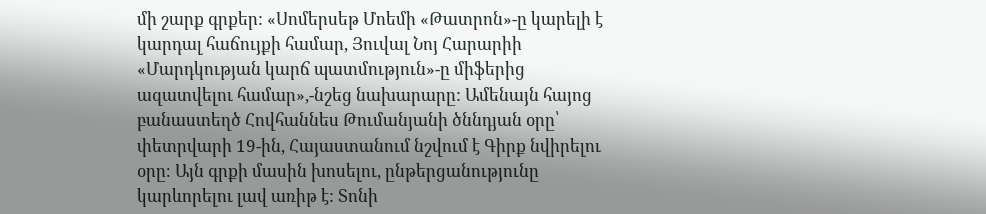մի շարք գրքեր: «Սոմերսեթ Մոեմի «Թատրոն»-ը կարելի է կարդալ հաճույքի համար, Յուվալ Նոյ Հարարիի «Մարդկության կարճ պատմություն»-ը միֆերից ազատվելու համար»,-նշեց նախարարը: Ամենայն հայոց բանաստեղծ Հովհաննես Թումանյանի ծննդյան օրը՝ փետրվարի 19-ին, Հայաստանում նշվում է Գիրք նվիրելու օրը։ Այն գրքի մասին խոսելու, ընթերցանությունը կարևորելու լավ առիթ է: Տոնի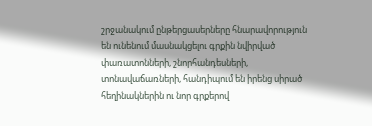շրջանակում ընթերցասերները հնարավորություն են ունենում մասնակցելու գրքին նվիրված փառատոնների, շնորհանդեսների, տոնավաճառների, հանդիպում են իրենց սիրած հեղինակներին ու նոր գրքերով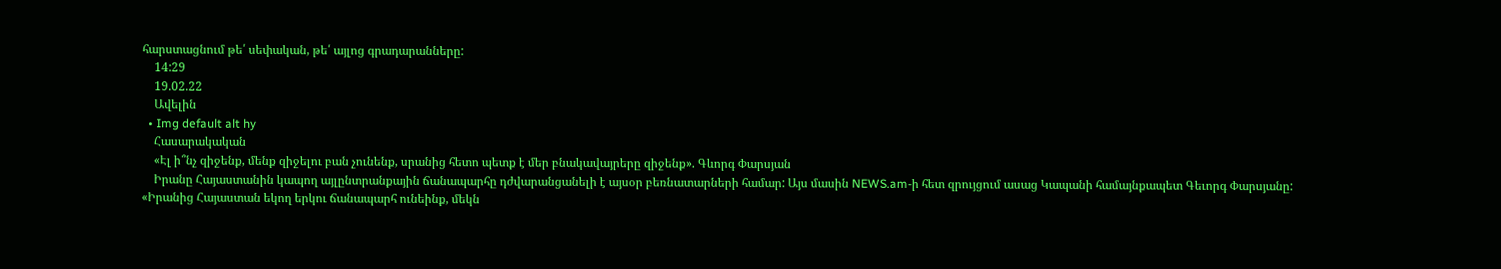հարստացնում թե՛ սեփական, թե՛ այլոց գրադարանները:
    14:29
    19.02.22
    Ավելին
  • Img default alt hy
    Հասարակական
    «Էլ ի՞նչ զիջենք, մենք զիջելու բան չունենք, սրանից հետո պետք է մեր բնակավայրերը զիջենք». Գևորգ Փարսյան
    Իրանը Հայաստանին կապող այլընտրանքային ճանապարհը դժվարանցանելի է այսօր բեռնատարների համար: Այս մասին NEWS.am-ի հետ զրույցում ասաց Կապանի համայնքապետ Գեւորգ Փարսյանը: «Իրանից Հայաստան եկող երկու ճանապարհ ունեինք, մեկն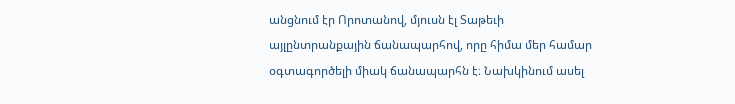անցնում էր Որոտանով, մյուսն էլ Տաթեւի այլընտրանքային ճանապարհով, որը հիմա մեր համար օգտագործելի միակ ճանապարհն է։ Նախկինում ասել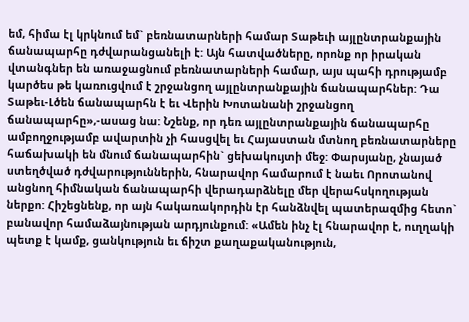եմ, հիմա էլ կրկնում եմ` բեռնատարների համար Տաթեւի այլընտրանքային ճանապարհը դժվարանցանելի է: Այն հատվածները, որոնք որ իրական վտանգներ են առաջացնում բեռնատարների համար, այս պահի դրությամբ կարծես թե կառուցվում է շրջանցող այլընտրանքային ճանապարհներ: Դա Տաթեւ-Լծեն ճանապարհն է եւ Վերին Խոտանանի շրջանցող ճանապարհը»,-ասաց նա: Նշենք, որ դեռ այլընտրանքային ճանապարհը ամբողջությամբ ավարտին չի հասցվել եւ Հայաստան մտնող բեռնատարները հաճախակի են մնում ճանապարհին` ցեխակույտի մեջ: Փարսյանը, չնայած ստեղծված դժվարություններին, հնարավոր համարում է նաեւ Որոտանով անցնող հիմնական ճանապարհի վերադարձնելը մեր վերահսկողության ներքո: Հիշեցնենք, որ այն հակառակորդին էր հանձնվել պատերազմից հետո` բանավոր համաձայնության արդյունքում: «Ամեն ինչ էլ հնարավոր է, ուղղակի պետք է կամք, ցանկություն եւ ճիշտ քաղաքականություն,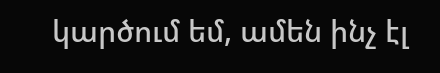կարծում եմ, ամեն ինչ էլ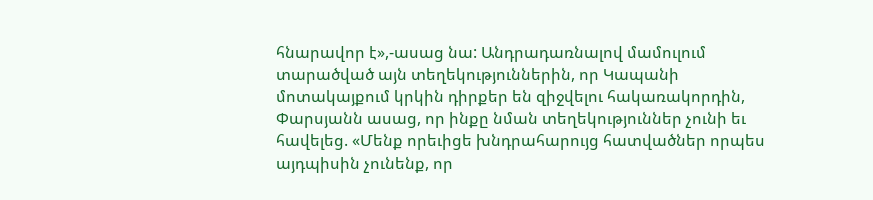հնարավոր է»,-ասաց նա: Անդրադառնալով մամուլում տարածված այն տեղեկություններին, որ Կապանի մոտակայքում կրկին դիրքեր են զիջվելու հակառակորդին, Փարսյանն ասաց, որ ինքը նման տեղեկություններ չունի եւ հավելեց. «Մենք որեւիցե խնդրահարույց հատվածներ որպես այդպիսին չունենք, որ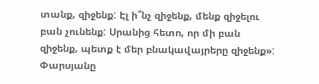տանք, զիջենք: Էլ ի՞նչ զիջենք, մենք զիջելու բան չունենք: Սրանից հետո, որ մի բան զիջենք, պետք է մեր բնակավայրերը զիջենք»: Փարսյանը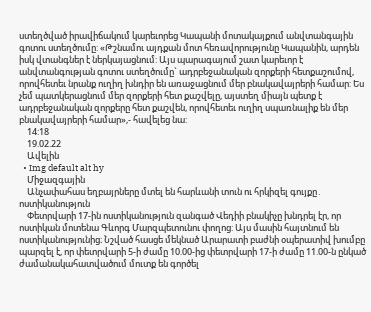ստեղծված իրավիճակում կարեւորեց Կապանի մոտակայքում անվտանգային գոտու ստեղծումը: «Թշնամու այդքան մոտ հեռավորությունը Կապանին, արդեն իսկ վտանգներ է ներկայացնում: Այս պարագայում շատ կարեւոր է անվտանգության գոտու ստեղծումը` ադրբեջանական զորքերի հետքաշումով, որովհետեւ նրանք ուղիղ խնդիր են առաջացնում մեր բնակավայրերի համար: Ես չեմ պատկերացնում մեր զորքերի հետ քաշվելը, այստեղ միայն պետք է ադրբեջանական զորքերը հետ քաշվեն, որովհետեւ ուղիղ սպառնալիք են մեր բնակավայրերի համար»,- հավելեց նա:
    14:18
    19.02.22
    Ավելին
  • Img default alt hy
    Միջազգային
    Անչափահաս եղբայրները մտել են հարևանի տուն ու հրկիզել գույքը․ ոստիկանություն
    Փետրվարի 17-ին ոստիկանություն զանգած Վեդիի բնակիչը խնդրել էր, որ ոստիկան մոտենա Գևորգ Մարզպետունու փողոց: Այս մասին հայտնում են ոստիկանությունից։ Նշված հասցե մեկնած Արարատի բաժնի օպերատիվ խումբը պարզել է, որ փետրվարի 5-ի ժամը 10.00-ից փետրվարի 17-ի ժամը 11.00-ն ընկած ժամանակահատվածում մուտք են գործել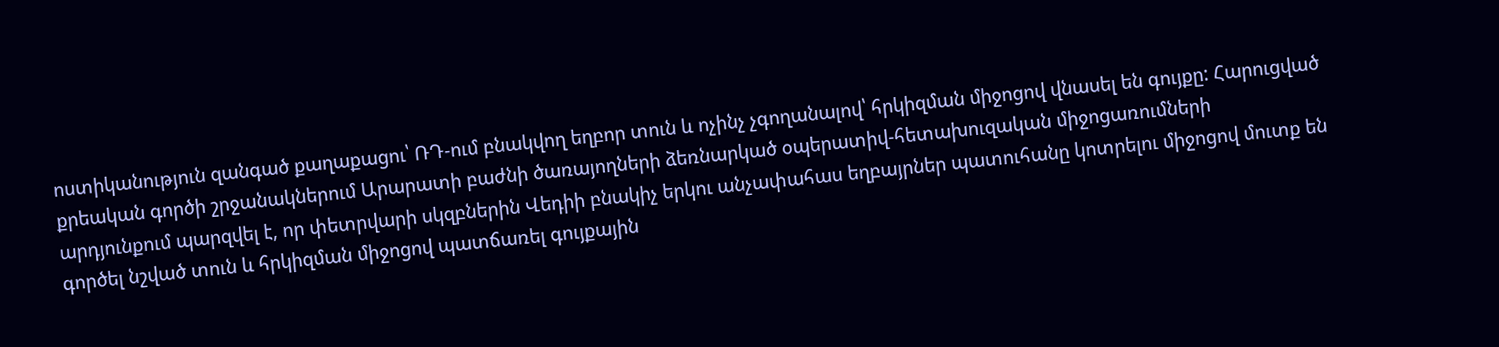ոստիկանություն զանգած քաղաքացու՝ ՌԴ-ում բնակվող եղբոր տուն և ոչինչ չգողանալով՝ հրկիզման միջոցով վնասել են գույքը: Հարուցված քրեական գործի շրջանակներում Արարատի բաժնի ծառայողների ձեռնարկած օպերատիվ-հետախուզական միջոցառումների արդյունքում պարզվել է, որ փետրվարի սկզբներին Վեդիի բնակիչ երկու անչափահաս եղբայրներ պատուհանը կոտրելու միջոցով մուտք են գործել նշված տուն և հրկիզման միջոցով պատճառել գույքային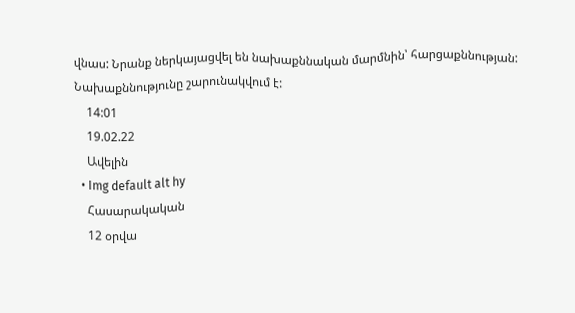վնաս: Նրանք ներկայացվել են նախաքննական մարմնին՝ հարցաքննության: Նախաքննությունը շարունակվում է:
    14:01
    19.02.22
    Ավելին
  • Img default alt hy
    Հասարակական
    12 օրվա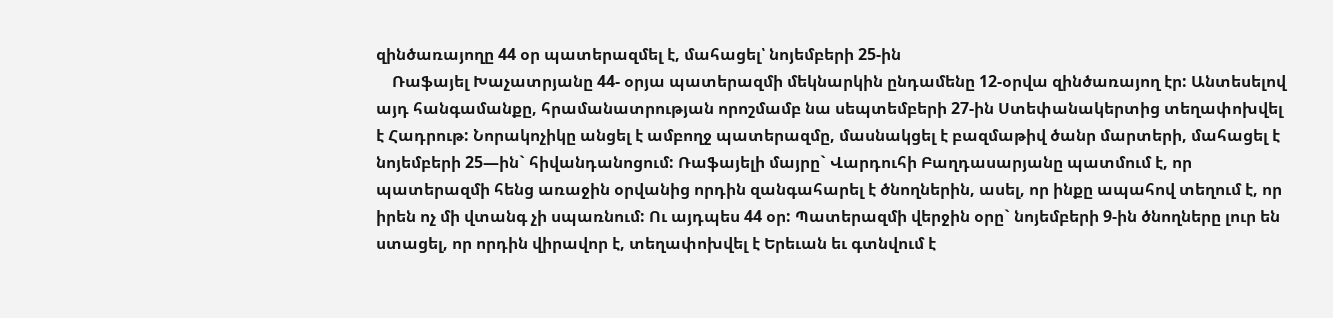զինծառայողը 44 օր պատերազմել է, մահացել՝ նոյեմբերի 25-ին
    Ռաֆայել Խաչատրյանը 44- օրյա պատերազմի մեկնարկին ընդամենը 12-օրվա զինծառայող էր: Անտեսելով այդ հանգամանքը, հրամանատրության որոշմամբ նա սեպտեմբերի 27-ին Ստեփանակերտից տեղափոխվել է Հադրութ: Նորակոչիկը անցել է ամբողջ պատերազմը, մասնակցել է բազմաթիվ ծանր մարտերի, մահացել է նոյեմբերի 25—ին` հիվանդանոցում: Ռաֆայելի մայրը` Վարդուհի Բաղդասարյանը պատմում է, որ պատերազմի հենց առաջին օրվանից որդին զանգահարել է ծնողներին, ասել, որ ինքը ապահով տեղում է, որ իրեն ոչ մի վտանգ չի սպառնում: Ու այդպես 44 օր: Պատերազմի վերջին օրը` նոյեմբերի 9-ին ծնողները լուր են ստացել, որ որդին վիրավոր է, տեղափոխվել է Երեւան եւ գտնվում է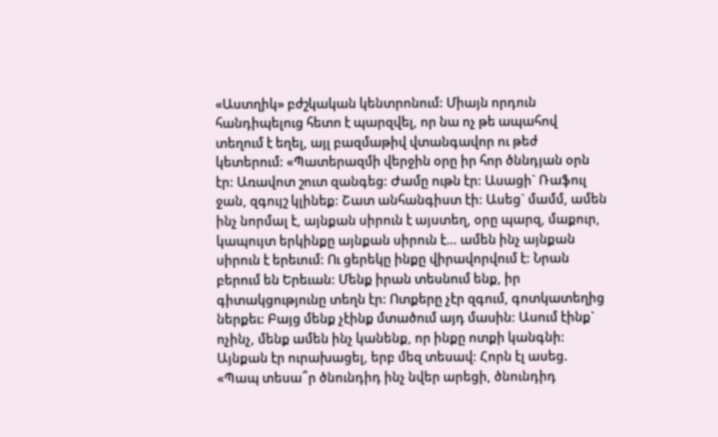«Աստղիկ» բժշկական կենտրոնում: Միայն որդուն հանդիպելուց հետո է պարզվել, որ նա ոչ թե ապահով տեղում է եղել, այլ բազմաթիվ վտանգավոր ու թեժ կետերում: «Պատերազմի վերջին օրը իր հոր ծննդյան օրն էր: Առավոտ շուտ զանգեց: Ժամը ութն էր: Ասացի` Ռաֆուլ ջան, զգույշ կլինեք: Շատ անհանգիստ էի: Ասեց` մամմ, ամեն ինչ նորմալ է, այնքան սիրուն է այստեղ, օրը պարզ, մաքուր, կապույտ երկինքը այնքան սիրուն է… ամեն ինչ այնքան սիրուն է երեւում: Ու ցերեկը ինքը վիրավորվում է: Նրան բերում են Երեւան: Մենք իրան տեսնում ենք, իր գիտակցությունը տեղն էր: Ոտքերը չէր զգում, գոտկատեղից ներքեւ: Բայց մենք չէինք մտածում այդ մասին: Ասում էինք` ոչինչ, մենք ամեն ինչ կանենք, որ ինքը ոտքի կանգնի: Այնքան էր ուրախացել, երբ մեզ տեսավ: Հորն էլ ասեց. «Պապ տեսա՞ր ծնունդիդ ինչ նվեր արեցի, ծնունդիդ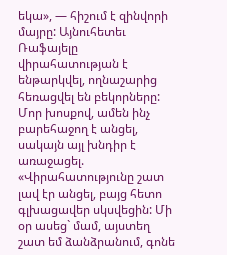եկա», — հիշում է զինվորի մայրը: Այնուհետեւ Ռաֆայելը վիրահատության է ենթարկվել, ողնաշարից հեռացվել են բեկորները: Մոր խոսքով, ամեն ինչ բարեհաջող է անցել, սակայն այլ խնդիր է առաջացել. «Վիրահատությունը շատ լավ էր անցել, բայց հետո գլխացավեր սկսվեցին: Մի օր ասեց` մամ, այստեղ շատ եմ ձանձրանում, գոնե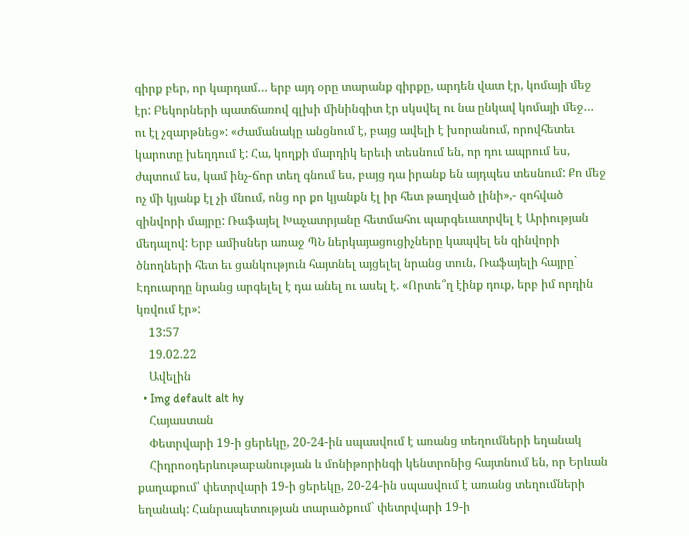գիրք բեր, որ կարդամ… երբ այդ օրը տարանք գիրքը, արդեն վատ էր, կոմայի մեջ էր: Բեկորների պատճառով գլխի մինինգիտ էր սկսվել ու նա ընկավ կոմայի մեջ… ու էլ չզարթնեց»: «Ժամանակը անցնում է, բայց ավելի է խորանում, որովհետեւ կարոտը խեղդում է: Հա, կողքի մարդիկ երեւի տեսնում են, որ դու ապրում ես, ժպտում ես, կամ ինչ-ճոր տեղ գնում ես, բայց դա իրանք են այդպես տեսնում: Քո մեջ ոչ մի կյանք էլ չի մնում, ոնց որ քո կյանքն էլ իր հետ թաղված լինի»,- զոհված զինվորի մայրը: Ռաֆայել Խաչատրյանը հետմահու պարգեւատրվել է Արիության մեդալով: Երբ ամիսներ առաջ ՊՆ ներկայացուցիչները կապվել են զինվորի ծնողների հետ եւ ցանկություն հայտնել այցելել նրանց տուն, Ռաֆայելի հայրը` Էդուարդը նրանց արգելել է դա անել ու ասել է. «Որտե՞ղ էինք դուք, երբ իմ որդին կռվում էր»:
    13:57
    19.02.22
    Ավելին
  • Img default alt hy
    Հայաստան
    Փետրվարի 19-ի ցերեկը, 20-24-ին սպասվում է առանց տեղումների եղանակ
    Հիդրոօդերևութաբանության և մոնիթորինգի կենտրոնից հայտնում են, որ Երևան քաղաքում՝ փետրվարի 19-ի ցերեկը, 20-24-ին սպասվում է առանց տեղումների եղանակ: Հանրապետության տարածքում` փետրվարի 19-ի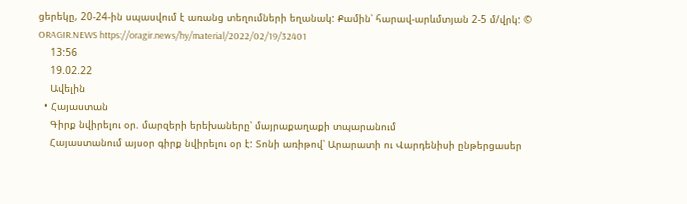ցերեկը, 20-24-ին սպասվում է առանց տեղումների եղանակ: Քամին՝ հարավ-արևմտյան 2-5 մ/վրկ: © ORAGIR.NEWS https://oragir.news/hy/material/2022/02/19/32401
    13:56
    19.02.22
    Ավելին
  • Հայաստան
    Գիրք նվիրելու օր. մարզերի երեխաները՝ մայրաքաղաքի տպարանում
    Հայաստանում այսօր գիրք նվիրելու օր է: Տոնի առիթով՝ Արարատի ու Վարդենիսի ընթերցասեր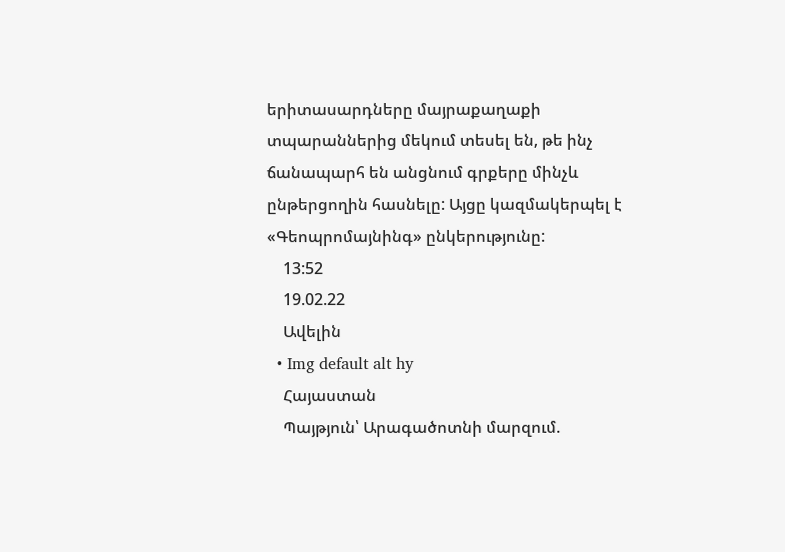երիտասարդները մայրաքաղաքի տպարաններից մեկում տեսել են, թե ինչ ճանապարհ են անցնում գրքերը մինչև ընթերցողին հասնելը: Այցը կազմակերպել է «Գեոպրոմայնինգ» ընկերությունը:
    13:52
    19.02.22
    Ավելին
  • Img default alt hy
    Հայաստան
    Պայթյուն՝ Արագածոտնի մարզում.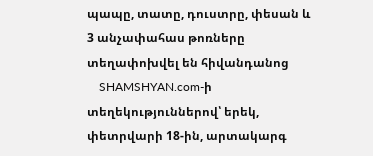պապը, տատը, դուստրը, փեսան և 3 անչափահաս թոռները տեղափոխվել են հիվանդանոց
    SHAMSHYAN.com-ի տեղեկություններով՝ երեկ, փետրվարի 18-ին, արտակարգ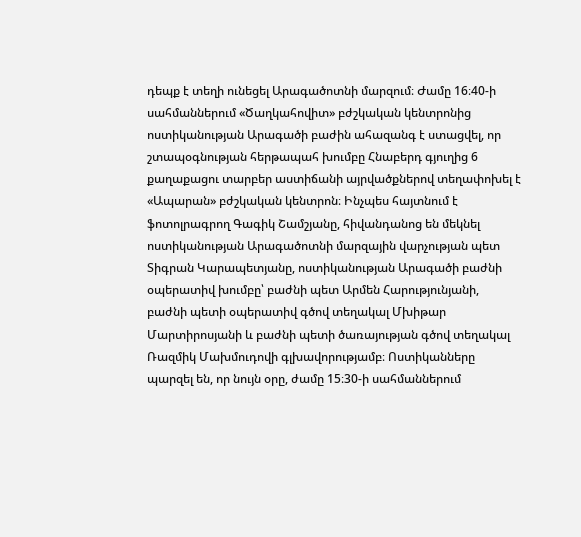դեպք է տեղի ունեցել Արագածոտնի մարզում։ Ժամը 16։40-ի սահմաններում «Ծաղկահովիտ» բժշկական կենտրոնից ոստիկանության Արագածի բաժին ահազանգ է ստացվել, որ շտապօգնության հերթապահ խումբը Հնաբերդ գյուղից 6 քաղաքացու տարբեր աստիճանի այրվածքներով տեղափոխել է «Ապարան» բժշկական կենտրոն։ Ինչպես հայտնում է ֆոտոլրագրող Գագիկ Շամշյանը, հիվանդանոց են մեկնել ոստիկանության Արագածոտնի մարզային վարչության պետ Տիգրան Կարապետյանը, ոստիկանության Արագածի բաժնի օպերատիվ խումբը՝ բաժնի պետ Արմեն Հարությունյանի, բաժնի պետի օպերատիվ գծով տեղակալ Մխիթար Մարտիրոսյանի և բաժնի պետի ծառայության գծով տեղակալ Ռազմիկ Մախմուդովի գլխավորությամբ։ Ոստիկանները պարզել են, որ նույն օրը, ժամը 15։30-ի սահմաններում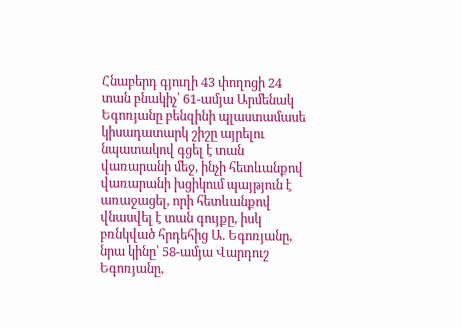Հնաբերդ գյուղի 43 փողոցի 24 տան բնակիչ՝ 61-ամյա Արմենակ Եգոռյանը բենզինի պլաստամասե կիսադատարկ շիշը այրելու նպատակով գցել է տան վառարանի մեջ, ինչի հետևանքով վառարանի խցիկում պայթյուն է առաջացել, որի հետևանքով վնասվել է տան գույքը, իսկ բռնկված հրդեհից Ա. Եգոռյանը, նրա կինը՝ 58-ամյա Վարդուշ Եգոռյանը,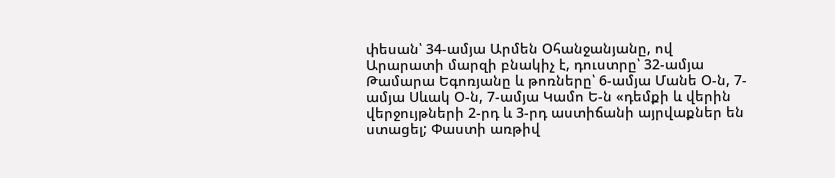փեսան՝ 34-ամյա Արմեն Օհանջանյանը, ով Արարատի մարզի բնակիչ է, դուստրը՝ 32-ամյա Թամարա Եգոռյանը և թոռները՝ 6-ամյա Մանե Օ-ն, 7-ամյա Սևակ Օ-ն, 7-ամյա Կամո Ե-ն «դեմքի և վերին վերջույթների 2-րդ և 3-րդ աստիճանի այրվաքներ են ստացել; Փաստի առթիվ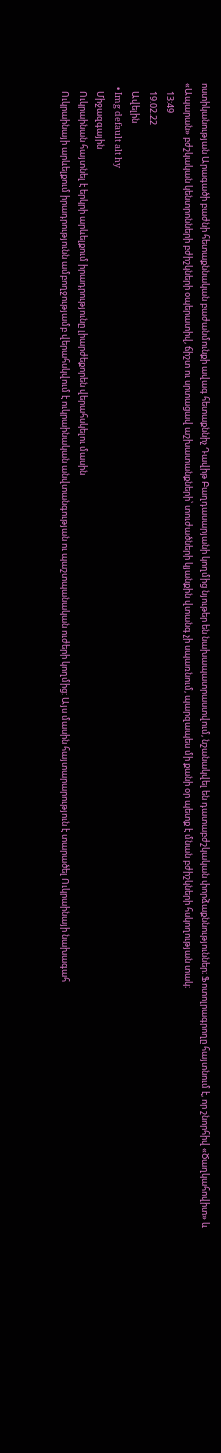ոստիկանության Արագածի բաժնի հետաքննական բաժանմունքի ավագ հետաքննիչ Դավիթ Բաղդասարյանի կողմից նյութեր են նախապատրաստվում, նշանակվել են դատաբժշկական փորձաքննություններ։ Ֆոտոլրագրողը հայտնում է, որ շնորհիվ «Ծաղկահովիտ» և «Ապարան» բժշկական կենտրոնների բժիշկների օպերատիվ, ճիշտ ու սրտացավ աշխատանքների՝ տուժածների կյանքին վտանգ չի սպառնում, պարզապես մի քանի օր պետք է մնան բժիշկների հսկողության տակ։
    13:49
    19.02.22
    Ավելին
  • Img default alt hy
    Միջազգային
    Ուկրաինան հայտնել է երկրի արևելքում իրադրությունը լիարժեքորեն վերահսկելու մասին
    Ուկրաինայի արևելքում իրադրությունն ամբողջությամբ վերահսկվում է ուկրաինական անվտանգության ու պաշտպանական ուժերի կողմից: Այս մասին հայտարարություն է տարածել Ուկրաինայի նախագահ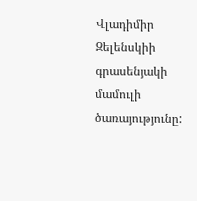Վլադիմիր Զելենսկիի գրասենյակի մամուլի ծառայությունը: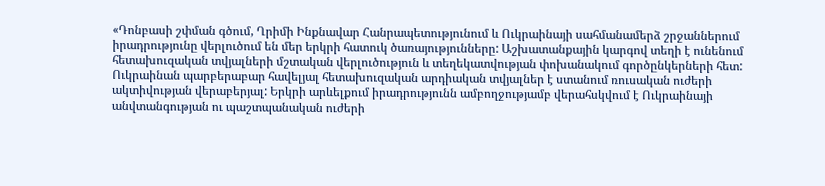«Դոնբասի շփման գծում, Ղրիմի Ինքնավար Հանրապետությունում և Ուկրաինայի սահմանամերձ շրջաններում իրադրությունը վերլուծում են մեր երկրի հատուկ ծառայությունները: Աշխատանքային կարգով տեղի է ունենում հետախուզական տվյալների մշտական վերլուծություն և տեղեկատվության փոխանակում գործընկերների հետ: Ուկրաինան պարբերաբար հավելյալ հետախուզական արդիական տվյալներ է ստանում ռուսական ուժերի ակտիվության վերաբերյալ: Երկրի արևելքում իրադրությունն ամբողջությամբ վերահսկվում է Ուկրաինայի անվտանգության ու պաշտպանական ուժերի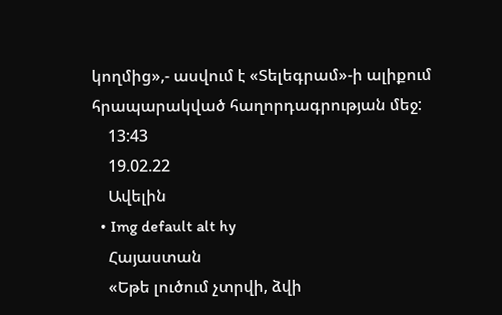կողմից»,- ասվում է «Տելեգրամ»-ի ալիքում հրապարակված հաղորդագրության մեջ:
    13:43
    19.02.22
    Ավելին
  • Img default alt hy
    Հայաստան
    «Եթե լուծում չտրվի, ձվի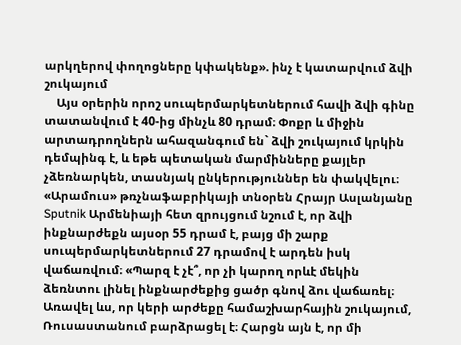արկղերով փողոցները կփակենք». ինչ է կատարվում ձվի շուկայում
    Այս օրերին որոշ սուպերմարկետներում հավի ձվի գինը տատանվում է 40-ից մինչև 80 դրամ։ Փոքր և միջին արտադրողներն ահազանգում են` ձվի շուկայում կրկին դեմպինգ է, և եթե պետական մարմինները քայլեր չձեռնարկեն, տասնյակ ընկերություններ են փակվելու։ «Արամուս» թռչնաֆաբրիկայի տնօրեն Հրայր Ասլանյանը Sputnik Արմենիայի հետ զրույցում նշում է, որ ձվի ինքնարժեքն այսօր 55 դրամ է, բայց մի շարք սուպերմարկետներում 27 դրամով է արդեն իսկ վաճառվում։ «Պարզ է չէ՞, որ չի կարող որևէ մեկին ձեռնտու լինել ինքնարժեքից ցածր գնով ձու վաճառել։ Առավել ևս, որ կերի արժեքը համաշխարհային շուկայում, Ռուսաստանում բարձրացել է։ Հարցն այն է, որ մի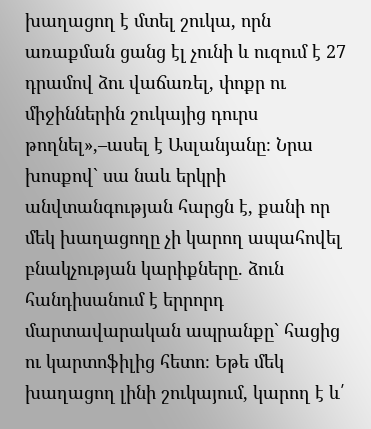խաղացող է մտել շուկա, որն առաքման ցանց էլ չունի և ուզում է 27 դրամով ձու վաճառել, փոքր ու միջիններին շուկայից դուրս թողնել»,–ասել է Ասլանյանը։ Նրա խոսքով` սա նաև երկրի անվտանգության հարցն է, քանի որ մեկ խաղացողը չի կարող ապահովել բնակչության կարիքները. ձուն հանդիսանում է երրորդ մարտավարական ապրանքը` հացից ու կարտոֆիլից հետո։ Եթե մեկ խաղացող լինի շուկայում, կարող է և՛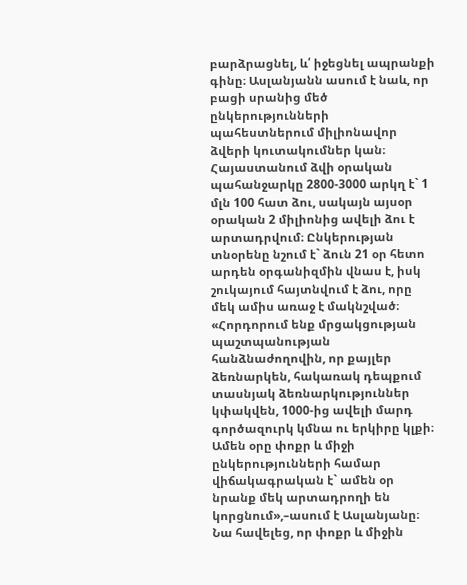բարձրացնել, և՛ իջեցնել ապրանքի գինը։ Ասլանյանն ասում է նաև, որ բացի սրանից մեծ ընկերությունների պահեստներում միլիոնավոր ձվերի կուտակումներ կան։ Հայաստանում ձվի օրական պահանջարկը 2800-3000 արկղ է` 1 մլն 100 հատ ձու, սակայն այսօր օրական 2 միլիոնից ավելի ձու է արտադրվում։ Ընկերության տնօրենը նշում է` ձուն 21 օր հետո արդեն օրգանիզմին վնաս է, իսկ շուկայում հայտնվում է ձու, որը մեկ ամիս առաջ է մակնշված։ «Հորդորում ենք մրցակցության պաշտպանության հանձնաժողովին, որ քայլեր ձեռնարկեն, հակառակ դեպքում տասնյակ ձեռնարկություններ կփակվեն, 1000-ից ավելի մարդ գործազուրկ կմնա ու երկիրը կլքի։ Ամեն օրը փոքր և միջի ընկերությունների համար վիճակագրական է` ամեն օր նրանք մեկ արտադրողի են կորցնում»,–ասում է Ասլանյանը։ Նա հավելեց, որ փոքր և միջին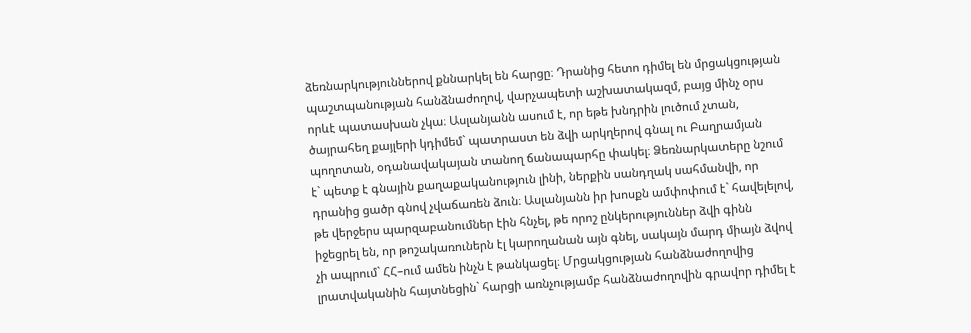ձեռնարկություններով քննարկել են հարցը։ Դրանից հետո դիմել են մրցակցության պաշտպանության հանձնաժողով, վարչապետի աշխատակազմ, բայց մինչ օրս որևէ պատասխան չկա։ Ասլանյանն ասում է, որ եթե խնդրին լուծում չտան, ծայրահեղ քայլերի կդիմեմ` պատրաստ են ձվի արկղերով գնալ ու Բաղրամյան պողոտան, օդանավակայան տանող ճանապարհը փակել։ Ձեռնարկատերը նշում է` պետք է գնային քաղաքականություն լինի, ներքին սանդղակ սահմանվի, որ դրանից ցածր գնով չվաճառեն ձուն։ Ասլանյանն իր խոսքն ամփոփում է` հավելելով, թե վերջերս պարզաբանումներ էին հնչել, թե որոշ ընկերություններ ձվի գինն իջեցրել են, որ թոշակառուներն էլ կարողանան այն գնել, սակայն մարդ միայն ձվով չի ապրում` ՀՀ–ում ամեն ինչն է թանկացել։ Մրցակցության հանձնաժողովից լրատվականին հայտնեցին` հարցի առնչությամբ հանձնաժողովին գրավոր դիմել է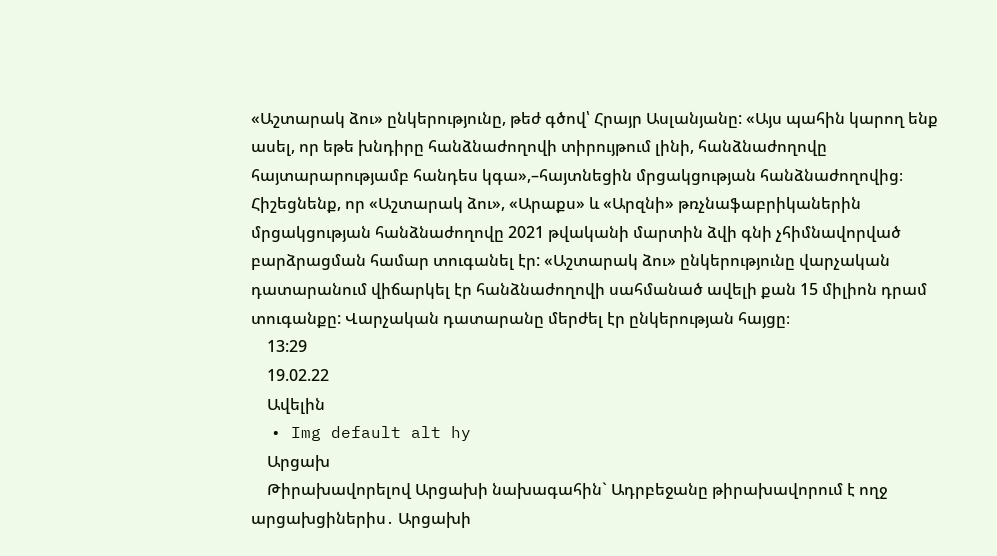«Աշտարակ ձու» ընկերությունը, թեժ գծով՝ Հրայր Ասլանյանը: «Այս պահին կարող ենք ասել, որ եթե խնդիրը հանձնաժողովի տիրույթում լինի, հանձնաժողովը հայտարարությամբ հանդես կգա»,–հայտնեցին մրցակցության հանձնաժողովից։ Հիշեցնենք, որ «Աշտարակ ձու», «Արաքս» և «Արզնի» թռչնաֆաբրիկաներին մրցակցության հանձնաժողովը 2021 թվականի մարտին ձվի գնի չհիմնավորված բարձրացման համար տուգանել էր: «Աշտարակ ձու» ընկերությունը վարչական դատարանում վիճարկել էր հանձնաժողովի սահմանած ավելի քան 15 միլիոն դրամ տուգանքը: Վարչական դատարանը մերժել էր ընկերության հայցը։
    13:29
    19.02.22
    Ավելին
  • Img default alt hy
    Արցախ
    Թիրախավորելով Արցախի նախագահին` Ադրբեջանը թիրախավորում է ողջ արցախցիներիս․ Արցախի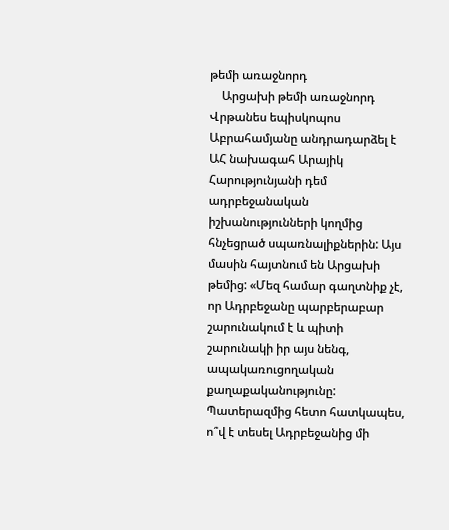թեմի առաջնորդ
    Արցախի թեմի առաջնորդ Վրթանես եպիսկոպոս Աբրահամյանը անդրադարձել է ԱՀ նախագահ Արայիկ Հարությունյանի դեմ ադրբեջանական իշխանությունների կողմից հնչեցրած սպառնալիքներին: Այս մասին հայտնում են Արցախի թեմից: «Մեզ համար գաղտնիք չէ, որ Ադրբեջանը պարբերաբար շարունակում է և պիտի շարունակի իր այս նենգ, ապակառուցողական քաղաքականությունը: Պատերազմից հետո հատկապես, ո՞վ է տեսել Ադրբեջանից մի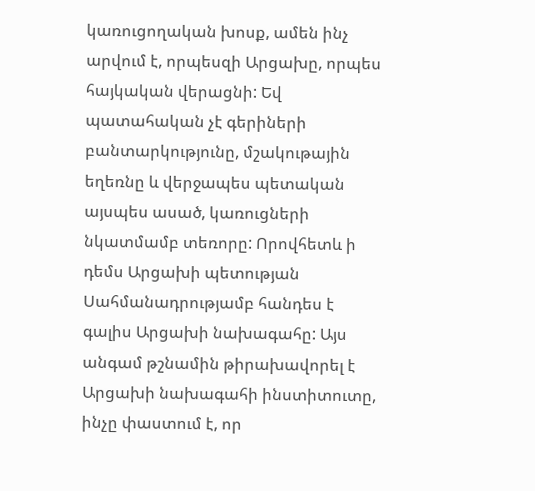կառուցողական խոսք, ամեն ինչ արվում է, որպեսզի Արցախը, որպես հայկական վերացնի: Եվ պատահական չէ գերիների բանտարկությունը, մշակութային եղեռնը և վերջապես պետական այսպես ասած, կառուցների նկատմամբ տեռորը: Որովհետև ի դեմս Արցախի պետության Սահմանադրությամբ հանդես է գալիս Արցախի նախագահը: Այս անգամ թշնամին թիրախավորել է Արցախի նախագահի ինստիտուտը, ինչը փաստում է, որ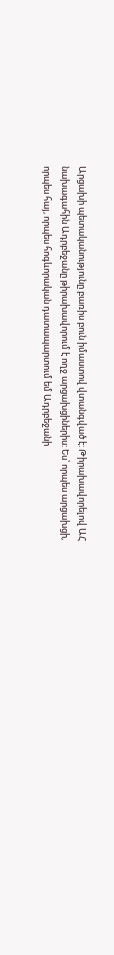Արցախի պետականությունը բառիս բուն իմաստով վտանգված է: Թիրախավորելով ԱՀ նախագահին Ադրբեջանը թիրախավորում է ողջ արցախցիներիս: Ես՝ որպես արցախցի, որպես հայ, որպես հոգևորական դատապարտում եմ Ադրբեջանի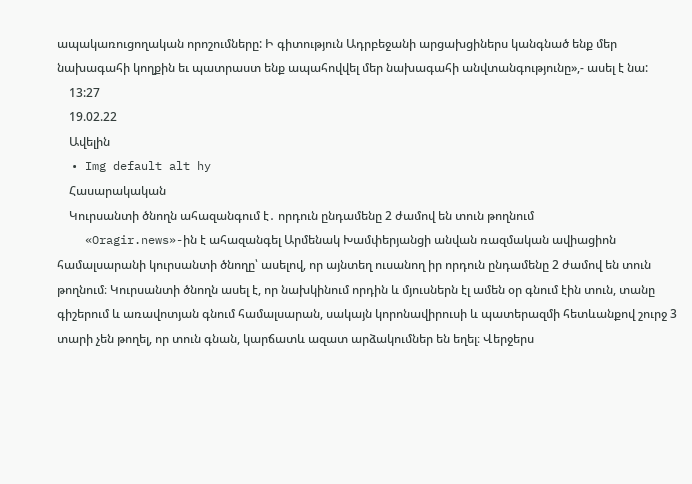ապակառուցողական որոշումները: Ի գիտություն Ադրբեջանի արցախցիներս կանգնած ենք մեր նախագահի կողքին եւ պատրաստ ենք ապահովվել մեր նախագահի անվտանգությունը»,- ասել է նա:
    13:27
    19.02.22
    Ավելին
  • Img default alt hy
    Հասարակական
    Կուրսանտի ծնողն ահազանգում է․ որդուն ընդամենը 2 ժամով են տուն թողնում
    «Oragir.news»-ին է ահազանգել Արմենակ Խամփերյանցի անվան ռազմական ավիացիոն համալսարանի կուրսանտի ծնողը՝ ասելով, որ այնտեղ ուսանող իր որդուն ընդամենը 2 ժամով են տուն թողնում։ Կուրսանտի ծնողն ասել է, որ նախկինում որդին և մյուսներն էլ ամեն օր գնում էին տուն, տանը գիշերում և առավոտյան գնում համալսարան, սակայն կորոնավիրուսի և պատերազմի հետևանքով շուրջ 3 տարի չեն թողել, որ տուն գնան, կարճատև ազատ արձակումներ են եղել։ Վերջերս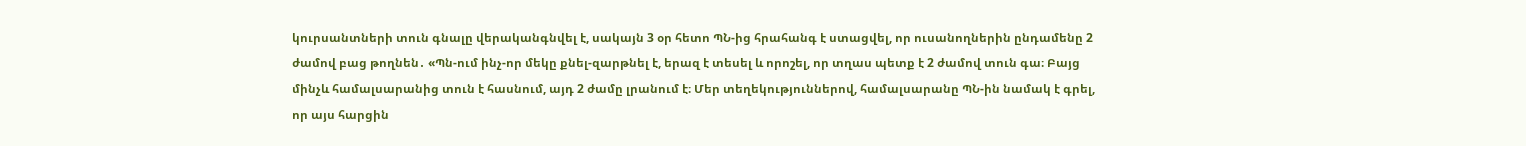կուրսանտների տուն գնալը վերականգնվել է, սակայն 3 օր հետո ՊՆ-ից հրահանգ է ստացվել, որ ուսանողներին ընդամենը 2 ժամով բաց թողնեն․ «Պն-ում ինչ-որ մեկը քնել-զարթնել է, երազ է տեսել և որոշել, որ տղաս պետք է 2 ժամով տուն գա։ Բայց մինչև համալսարանից տուն է հասնում, այդ 2 ժամը լրանում է։ Մեր տեղեկություններով, համալսարանը ՊՆ-ին նամակ է գրել, որ այս հարցին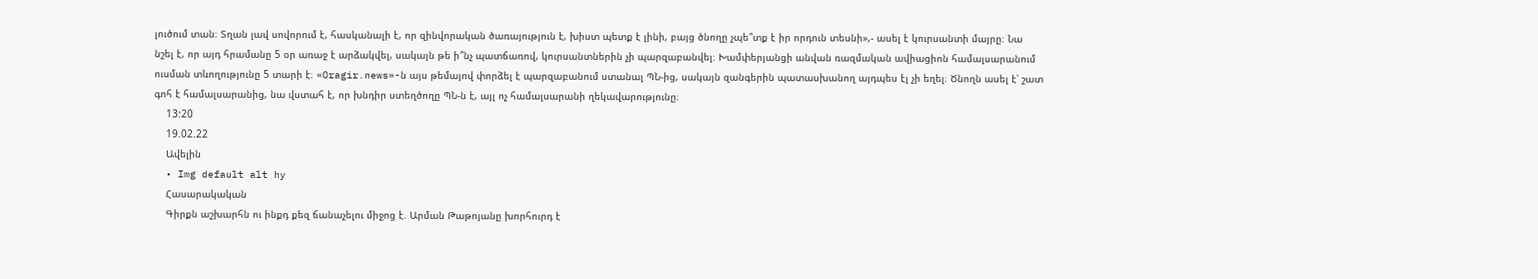լուծում տան։ Տղան լավ սովորում է, հասկանալի է, որ զինվորական ծառայություն է, խիստ պետք է լինի, բայց ծնողը չպե՞տք է իր որդուն տեսնի»,- ասել է կուրսանտի մայրը։ Նա նշել է, որ այդ հրամանը 5 օր առաջ է արձակվել, սակայն թե ի՞նչ պատճառով, կուրսանտներին չի պարզաբանվել։ Խամփերյանցի անվան ռազմական ավիացիոն համալսարանում ուսման տևողությունը 5 տարի է։ «Oragir.news»-ն այս թեմայով փորձել է պարզաբանում ստանալ ՊՆ-ից, սակայն զանգերին պատասխանող այդպես էլ չի եղել։ Ծնողն ասել է՝ շատ գոհ է համալսարանից, նա վստահ է, որ խնդիր ստեղծողը ՊՆ-ն է, այլ ոչ համալսարանի ղեկավարությունը։
    13:20
    19.02.22
    Ավելին
  • Img default alt hy
    Հասարակական
    Գիրքն աշխարհն ու ինքդ քեզ ճանաչելու միջոց է. Արման Թաթոյանը խորհուրդ է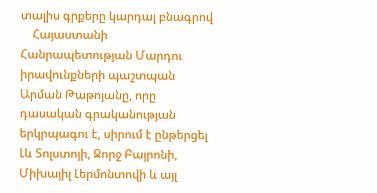տալիս գրքերը կարդալ բնագրով
    Հայաստանի Հանրապետության Մարդու իրավունքների պաշտպան Արման Թաթոյանը, որը դասական գրականության երկրպագու է, սիրում է ընթերցել Լև Տոլստոյի, Ջորջ Բայրոնի, Միխայիլ Լերմոնտովի և այլ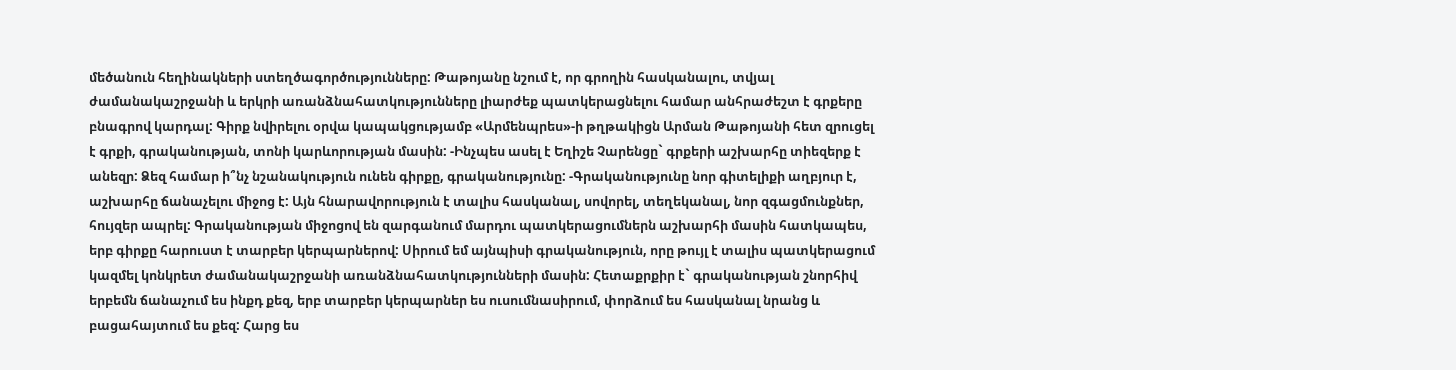մեծանուն հեղինակների ստեղծագործությունները: Թաթոյանը նշում է, որ գրողին հասկանալու, տվյալ ժամանակաշրջանի և երկրի առանձնահատկությունները լիարժեք պատկերացնելու համար անհրաժեշտ է գրքերը բնագրով կարդալ: Գիրք նվիրելու օրվա կապակցությամբ «Արմենպրես»-ի թղթակիցն Արման Թաթոյանի հետ զրուցել է գրքի, գրականության, տոնի կարևորության մասին: -Ինչպես ասել է Եղիշե Չարենցը` գրքերի աշխարհը տիեզերք է անեզր: Ձեզ համար ի՞նչ նշանակություն ունեն գիրքը, գրականությունը: -Գրականությունը նոր գիտելիքի աղբյուր է, աշխարհը ճանաչելու միջոց է: Այն հնարավորություն է տալիս հասկանալ, սովորել, տեղեկանալ, նոր զգացմունքներ, հույզեր ապրել: Գրականության միջոցով են զարգանում մարդու պատկերացումներն աշխարհի մասին հատկապես, երբ գիրքը հարուստ է տարբեր կերպարներով: Սիրում եմ այնպիսի գրականություն, որը թույլ է տալիս պատկերացում կազմել կոնկրետ ժամանակաշրջանի առանձնահատկությունների մասին: Հետաքրքիր է` գրականության շնորհիվ երբեմն ճանաչում ես ինքդ քեզ, երբ տարբեր կերպարներ ես ուսումնասիրում, փորձում ես հասկանալ նրանց և բացահայտում ես քեզ: Հարց ես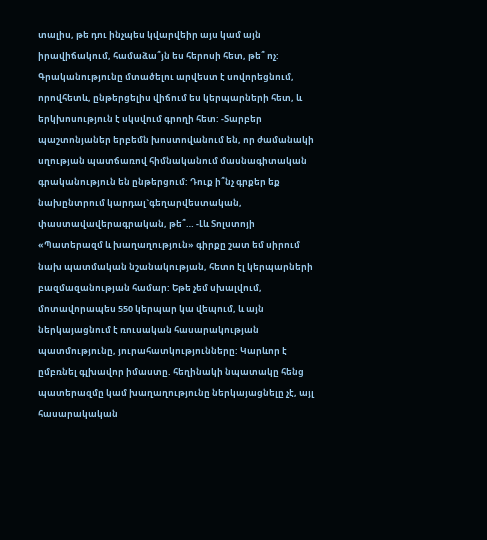տալիս, թե դու ինչպես կվարվեիր այս կամ այն իրավիճակում, համաձա՞յն ես հերոսի հետ, թե՞ ոչ: Գրականությունը մտածելու արվեստ է սովորեցնում, որովհետև, ընթերցելիս վիճում ես կերպարների հետ, և երկխոսություն է սկսվում գրողի հետ: -Տարբեր պաշտոնյաներ երբեմն խոստովանում են, որ ժամանակի սղության պատճառով հիմնականում մասնագիտական գրականություն են ընթերցում: Դուք ի՞նչ գրքեր եք նախընտրում կարդալ`գեղարվեստական, փաստավավերագրական, թե՞… -Լև Տոլստոյի «Պատերազմ և խաղաղություն» գիրքը շատ եմ սիրում նախ պատմական նշանակության, հետո էլ կերպարների բազմազանության համար: Եթե չեմ սխալվում, մոտավորապես 550 կերպար կա վեպում, և այն ներկայացնում է ռուսական հասարակության պատմությունը, յուրահատկությունները: Կարևոր է ըմբռնել գլխավոր իմաստը. հեղինակի նպատակը հենց պատերազմը կամ խաղաղությունը ներկայացնելը չէ, այլ հասարակական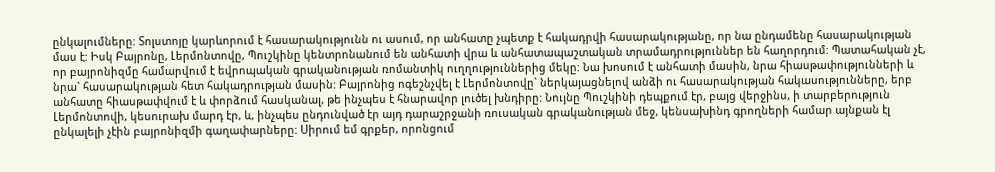ընկալումները: Տոլստոյը կարևորում է հասարակությունն ու ասում, որ անհատը չպետք է հակադրվի հասարակությանը, որ նա ընդամենը հասարակության մաս է: Իսկ Բայրոնը, Լերմոնտովը, Պուշկինը կենտրոնանում են անհատի վրա և անհատապաշտական տրամադրություններ են հաղորդում: Պատահական չէ, որ բայրոնիզմը համարվում է եվրոպական գրականության ռոմանտիկ ուղղություններից մեկը: Նա խոսում է անհատի մասին, նրա հիասթափությունների և նրա` հասարակության հետ հակադրության մասին: Բայրոնից ոգեշնչվել է Լերմոնտովը` ներկայացնելով անձի ու հասարակության հակասությունները, երբ անհատը հիասթափվում է և փորձում հասկանալ, թե ինչպես է հնարավոր լուծել խնդիրը: Նույնը Պուշկինի դեպքում էր, բայց վերջինս, ի տարբերություն Լերմոնտովի, կեսուրախ մարդ էր, և, ինչպես ընդունված էր այդ դարաշրջանի ռուսական գրականության մեջ, կենսախինդ գրողների համար այնքան էլ ընկալելի չէին բայրոնիզմի գաղափարները: Սիրում եմ գրքեր, որոնցում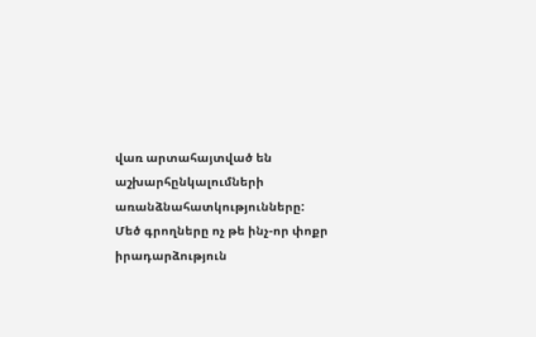վառ արտահայտված են աշխարհընկալումների առանձնահատկությունները: Մեծ գրողները ոչ թե ինչ-որ փոքր իրադարձություն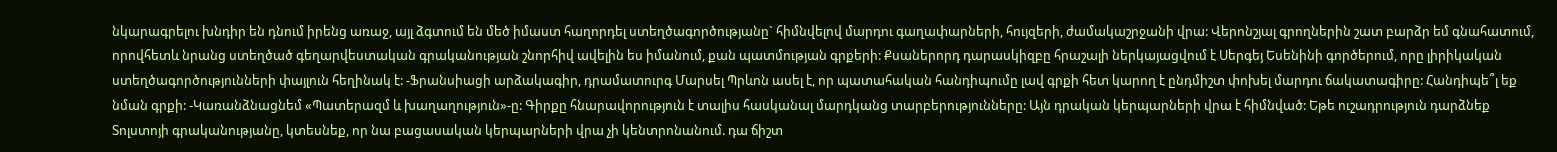նկարագրելու խնդիր են դնում իրենց առաջ, այլ ձգտում են մեծ իմաստ հաղորդել ստեղծագործությանը` հիմնվելով մարդու գաղափարների, հույզերի, ժամակաշրջանի վրա: Վերոնշյալ գրողներին շատ բարձր եմ գնահատում, որովհետև նրանց ստեղծած գեղարվեստական գրականության շնորհիվ ավելին ես իմանում, քան պատմության գրքերի: Քսաներորդ դարասկիզբը հրաշալի ներկայացվում է Սերգեյ Եսենինի գործերում, որը լիրիկական ստեղծագործությունների փայլուն հեղինակ է: -Ֆրանսիացի արձակագիր, դրամատուրգ Մարսել Պրևոն ասել է, որ պատահական հանդիպումը լավ գրքի հետ կարող է ընդմիշտ փոխել մարդու ճակատագիրը: Հանդիպե՞լ եք նման գրքի: -Կառանձնացնեմ «Պատերազմ և խաղաղություն»-ը: Գիրքը հնարավորություն է տալիս հասկանալ մարդկանց տարբերությունները: Այն դրական կերպարների վրա է հիմնված: Եթե ուշադրություն դարձնեք Տոլստոյի գրականությանը, կտեսնեք, որ նա բացասական կերպարների վրա չի կենտրոնանում. դա ճիշտ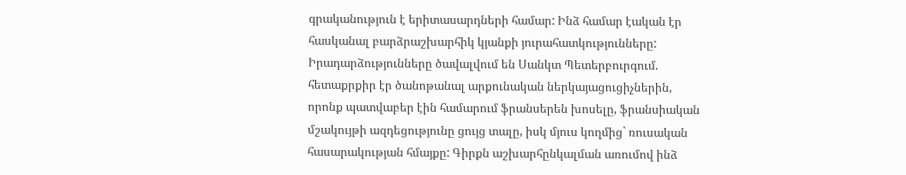գրականություն է երիտասարդների համար: Ինձ համար էական էր հասկանալ բարձրաշխարհիկ կյանքի յուրահատկությունները: Իրադարձությունները ծավալվում են Սանկտ Պետերբուրգում. հետաքրքիր էր ծանոթանալ արքունական ներկայացուցիչներին, որոնք պատվաբեր էին համարում ֆրանսերեն խոսելը, ֆրանսիական մշակույթի ազդեցությունը ցույց տալը, իսկ մյուս կողմից` ռուսական հասարակության հմայքը: Գիրքն աշխարհընկալման առումով ինձ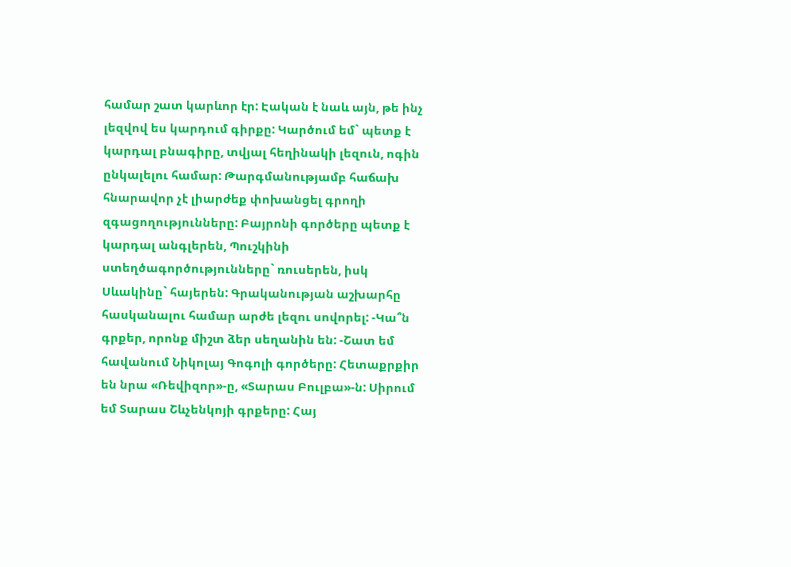համար շատ կարևոր էր: Էական է նաև այն, թե ինչ լեզվով ես կարդում գիրքը: Կարծում եմ` պետք է կարդալ բնագիրը, տվյալ հեղինակի լեզուն, ոգին ընկալելու համար: Թարգմանությամբ հաճախ հնարավոր չէ լիարժեք փոխանցել գրողի զգացողությունները: Բայրոնի գործերը պետք է կարդալ անգլերեն, Պուշկինի ստեղծագործությունները` ռուսերեն, իսկ Սևակինը` հայերեն: Գրականության աշխարհը հասկանալու համար արժե լեզու սովորել: -Կա՞ն գրքեր, որոնք միշտ ձեր սեղանին են: -Շատ եմ հավանում Նիկոլայ Գոգոլի գործերը: Հետաքրքիր են նրա «Ռեվիզոր»-ը, «Տարաս Բուլբա»-ն: Սիրում եմ Տարաս Շևչենկոյի գրքերը: Հայ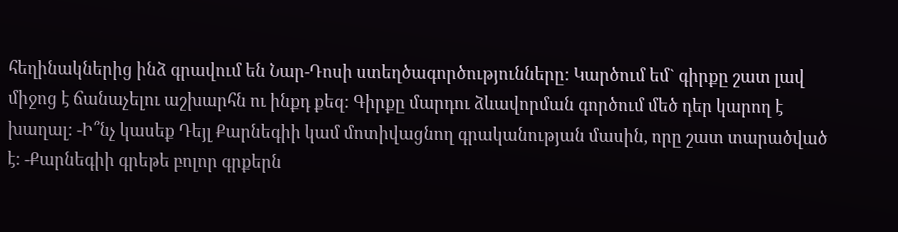հեղինակներից ինձ գրավում են Նար-Դոսի ստեղծագործությունները: Կարծում եմ` գիրքը շատ լավ միջոց է ճանաչելու աշխարհն ու ինքդ քեզ: Գիրքը մարդու ձևավորման գործում մեծ դեր կարող է խաղալ: -Ի՞նչ կասեք Դեյլ Քարնեգիի կամ մոտիվացնող գրականության մասին, որը շատ տարածված է: -Քարնեգիի գրեթե բոլոր գրքերն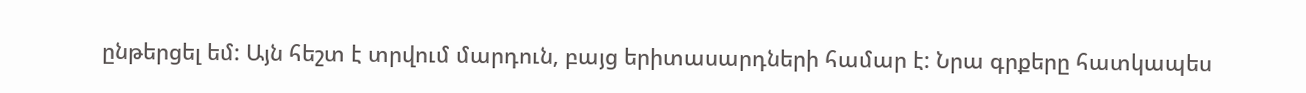ընթերցել եմ: Այն հեշտ է տրվում մարդուն, բայց երիտասարդների համար է: Նրա գրքերը հատկապես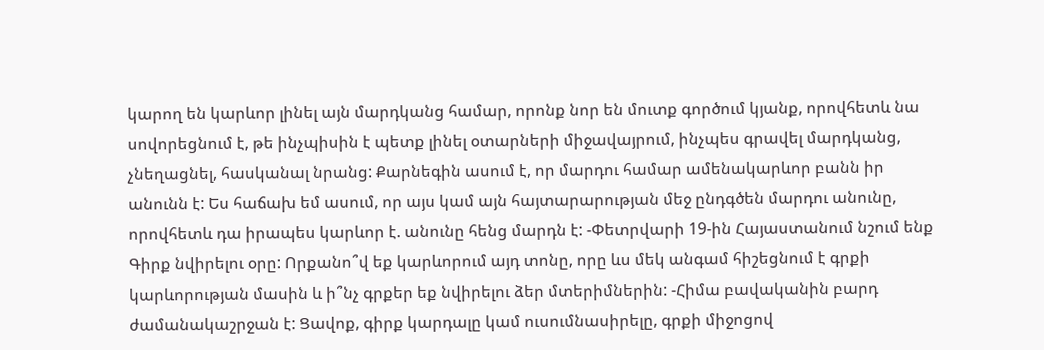կարող են կարևոր լինել այն մարդկանց համար, որոնք նոր են մուտք գործում կյանք, որովհետև նա սովորեցնում է, թե ինչպիսին է պետք լինել օտարների միջավայրում, ինչպես գրավել մարդկանց, չնեղացնել, հասկանալ նրանց: Քարնեգին ասում է, որ մարդու համար ամենակարևոր բանն իր անունն է: Ես հաճախ եմ ասում, որ այս կամ այն հայտարարության մեջ ընդգծեն մարդու անունը, որովհետև դա իրապես կարևոր է. անունը հենց մարդն է: -Փետրվարի 19-ին Հայաստանում նշում ենք Գիրք նվիրելու օրը: Որքանո՞վ եք կարևորում այդ տոնը, որը ևս մեկ անգամ հիշեցնում է գրքի կարևորության մասին և ի՞նչ գրքեր եք նվիրելու ձեր մտերիմներին: -Հիմա բավականին բարդ ժամանակաշրջան է: Ցավոք, գիրք կարդալը կամ ուսումնասիրելը, գրքի միջոցով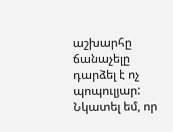աշխարհը ճանաչելը դարձել է ոչ պոպուլյար: Նկատել եմ, որ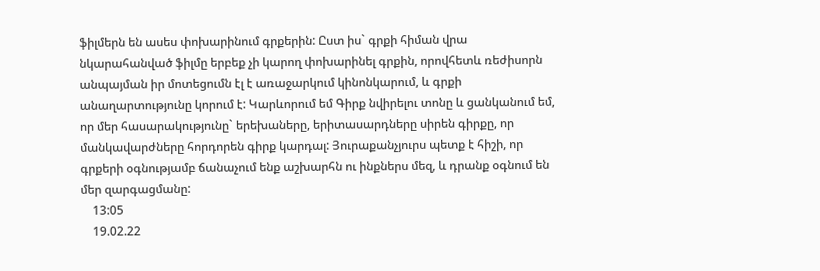ֆիլմերն են ասես փոխարինում գրքերին: Ըստ իս` գրքի հիման վրա նկարահանված ֆիլմը երբեք չի կարող փոխարինել գրքին, որովհետև ռեժիսորն անպայման իր մոտեցումն էլ է առաջարկում կինոնկարում, և գրքի անաղարտությունը կորում է: Կարևորում եմ Գիրք նվիրելու տոնը և ցանկանում եմ, որ մեր հասարակությունը` երեխաները, երիտասարդները սիրեն գիրքը, որ մանկավարժները հորդորեն գիրք կարդալ: Յուրաքանչյուրս պետք է հիշի, որ գրքերի օգնությամբ ճանաչում ենք աշխարհն ու ինքներս մեզ, և դրանք օգնում են մեր զարգացմանը:
    13:05
    19.02.22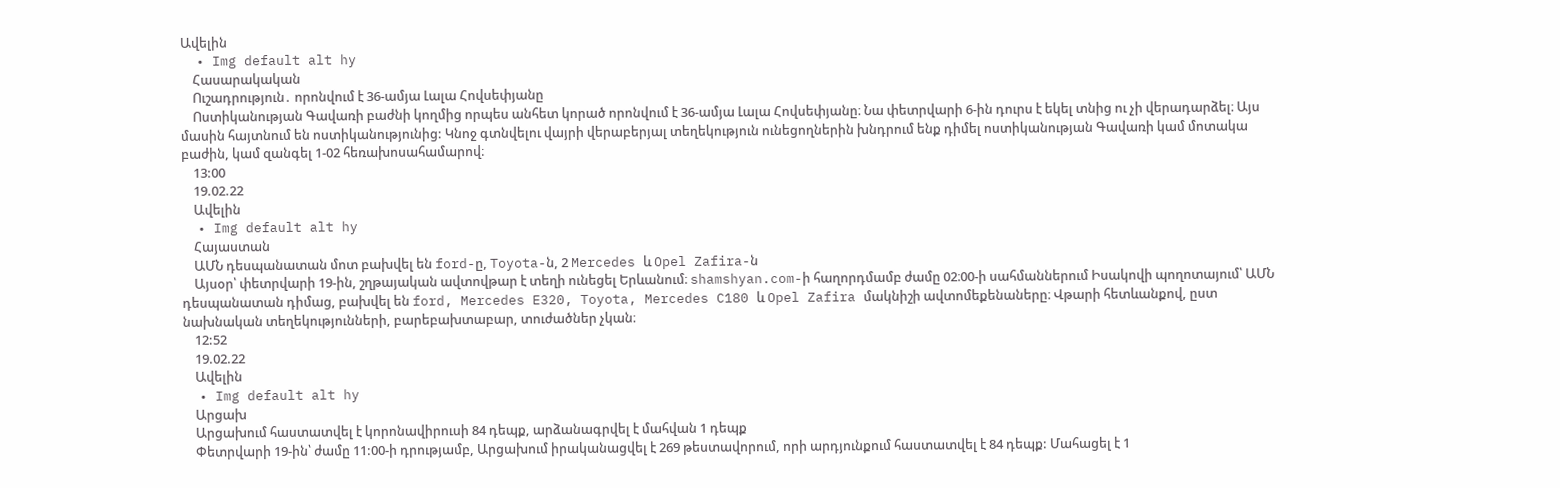Ավելին
  • Img default alt hy
    Հասարակական
    Ուշադրություն․ որոնվում է 36-ամյա Լալա Հովսեփյանը
    Ոստիկանության Գավառի բաժնի կողմից որպես անհետ կորած որոնվում է 36-ամյա Լալա Հովսեփյանը։ Նա փետրվարի 6-ին դուրս է եկել տնից ու չի վերադարձել։ Այս մասին հայտնում են ոստիկանությունից: Կնոջ գտնվելու վայրի վերաբերյալ տեղեկություն ունեցողներին խնդրում ենք դիմել ոստիկանության Գավառի կամ մոտակա բաժին, կամ զանգել 1-02 հեռախոսահամարով։
    13:00
    19.02.22
    Ավելին
  • Img default alt hy
    Հայաստան
    ԱՄՆ դեսպանատան մոտ բախվել են ford-ը, Toyota-ն, 2 Mercedes և Opel Zafira-ն
    Այսօր՝ փետրվարի 19-ին, շղթայական ավտովթար է տեղի ունեցել Երևանում։ shamshyan.com-ի հաղորդմամբ ժամը 02։00-ի սահմաններում Իսակովի պողոտայում՝ ԱՄՆ դեսպանատան դիմաց, բախվել են ford, Mercedes E320, Toyota, Mercedes C180 և Opel Zafira մակնիշի ավտոմեքենաները։ Վթարի հետևանքով, ըստ նախնական տեղեկությունների, բարեբախտաբար, տուժածներ չկան։
    12:52
    19.02.22
    Ավելին
  • Img default alt hy
    Արցախ
    Արցախում հաստատվել է կորոնավիրուսի 84 դեպք, արձանագրվել է մահվան 1 դեպք
    Փետրվարի 19-ին՝ ժամը 11:00-ի դրությամբ, Արցախում իրականացվել է 269 թեստավորում, որի արդյունքում հաստատվել է 84 դեպք: Մահացել է 1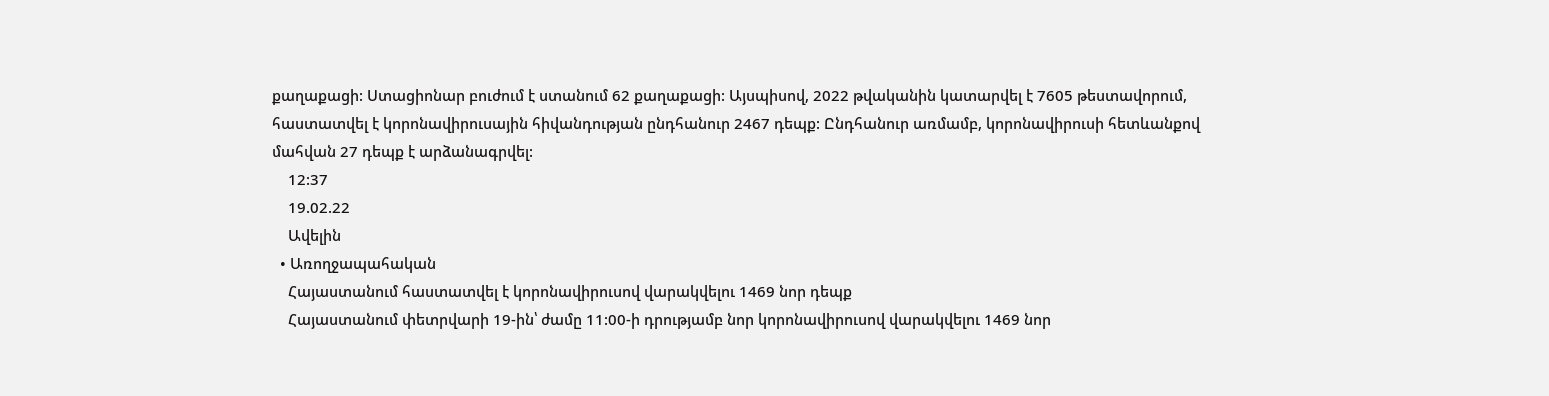քաղաքացի: Ստացիոնար բուժում է ստանում 62 քաղաքացի: Այսպիսով, 2022 թվականին կատարվել է 7605 թեստավորում, հաստատվել է կորոնավիրուսային հիվանդության ընդհանուր 2467 դեպք: Ընդհանուր առմամբ, կորոնավիրուսի հետևանքով մահվան 27 դեպք է արձանագրվել:
    12:37
    19.02.22
    Ավելին
  • Առողջապահական
    Հայաստանում հաստատվել է կորոնավիրուսով վարակվելու 1469 նոր դեպք
    Հայաստանում փետրվարի 19-ին՝ ժամը 11:00-ի դրությամբ նոր կորոնավիրուսով վարակվելու 1469 նոր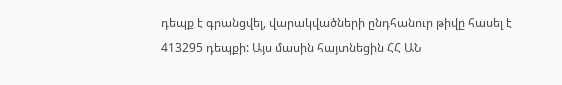դեպք է գրանցվել, վարակվածների ընդհանուր թիվը հասել է 413295 դեպքի: Այս մասին հայտնեցին ՀՀ ԱՆ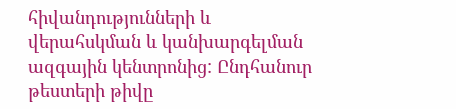հիվանդությունների և վերահսկման և կանխարգելման ազգային կենտրոնից: Ընդհանուր թեստերի թիվը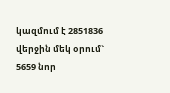կազմում է 2851836 վերջին մեկ օրում` 5659 նոր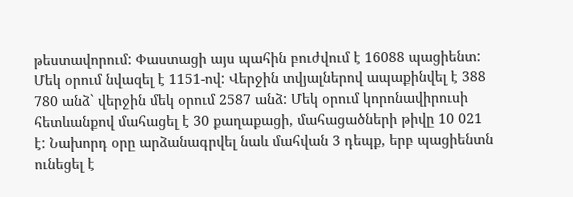թեստավորում: Փաստացի այս պահին բուժվում է 16088 պացիենտ: Մեկ օրում նվազել է 1151-ով: Վերջին տվյալներով ապաքինվել է 388 780 անձ` վերջին մեկ օրում 2587 անձ: Մեկ օրում կորոնավիրուսի հետևանքով մահացել է 30 քաղաքացի, մահացածների թիվը 10 021 է: Նախորդ օրը արձանագրվել նաև մահվան 3 դեպք, երբ պացիենտն ունեցել է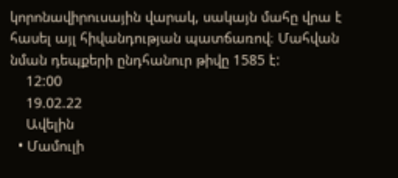կորոնավիրուսային վարակ, սակայն մահը վրա է հասել այլ հիվանդության պատճառով։ Մահվան նման դեպքերի ընդհանուր թիվը 1585 է:
    12:00
    19.02.22
    Ավելին
  • Մամուլի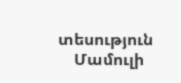տեսություն
    Մամուլի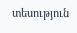տեսություն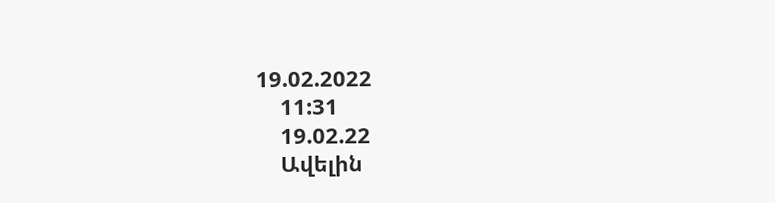19.02.2022
    11:31
    19.02.22
    Ավելին